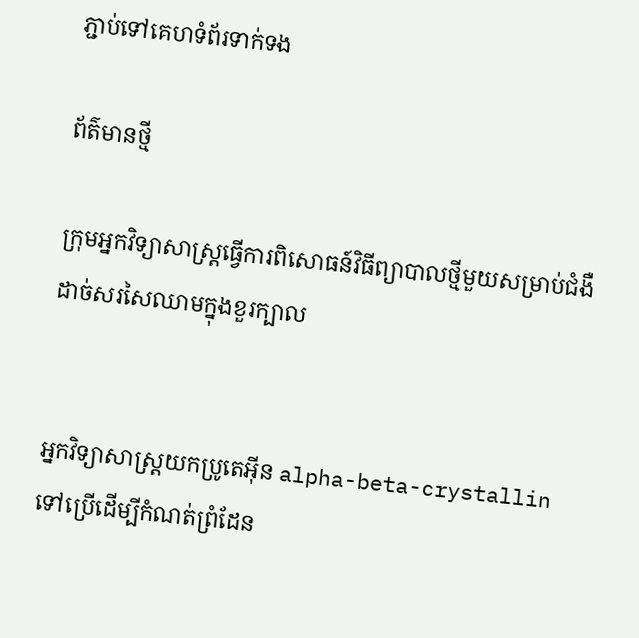ភ្ជាប់ទៅគេហទំព័រទាក់ទង

ព័ត៌មានថ្មី

ក្រុមអ្នកវិទ្យាសាស្រ្តធ្វើការពិសោធន៍វិធីព្យាបាលថ្មីមួយសម្រាប់ជំងឺដាច់សរសៃឈាមក្នុងខួរក្បាល


អ្នកវិទ្យាសាស្ត្រយកប្រូតេអ៊ីន alpha-beta-crystallin ទៅប្រើដើម្បីកំណត់ព្រំដែន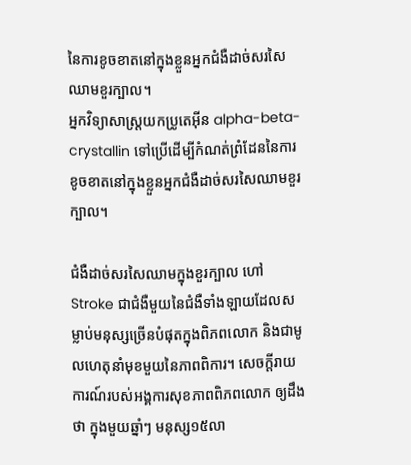នៃការខូចខាតនៅក្នុងខ្លួនអ្នកជំងឺដាច់សរសៃឈាមខួរក្បាល។
អ្នកវិទ្យាសាស្ត្រយកប្រូតេអ៊ីន alpha-beta-crystallin ទៅប្រើដើម្បីកំណត់ព្រំដែននៃការខូចខាតនៅក្នុងខ្លួនអ្នកជំងឺដាច់សរសៃឈាមខួរក្បាល។

ជំងឺដាច់សរសៃឈាមក្នុងខួរក្បាល ហៅ Stroke ជាជំងឺមួយនៃជំងឺទាំងឡាយដែលសម្លាប់មនុស្សច្រើនបំផុតក្នុងពិភពលោក និងជាមូលហេតុនាំមុខមួយនៃភាពពិការ។ សេចក្តីរាយការណ៍របស់អង្គការសុខភាពពិភពលោក ឲ្យដឹងថា ក្នុងមួយឆ្នាំៗ មនុស្ស១៥លា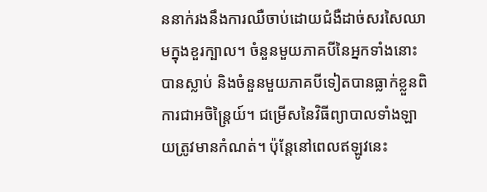ននាក់រងនឹងការឈឺចាប់ដោយជំងឺដាច់សរសៃឈាមក្នុងខួរក្បាល។ ចំនួនមួយភាគបីនៃអ្នកទាំងនោះបានស្លាប់ និងចំនួនមួយភាគបីទៀតបានធ្លាក់ខ្លួនពិការជាអចិន្ត្រៃយ៍។ ជម្រើសនៃវិធីព្យាបាលទាំងឡាយត្រូវមានកំណត់។ ប៉ុន្តែនៅពេលឥឡូវនេះ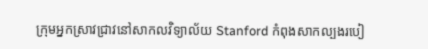ក្រុមអ្នកស្រាវជ្រាវនៅសាកលវិទ្យាល័យ Stanford កំពុងសាកល្បងរបៀ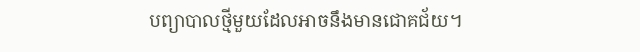បព្យាបាលថ្មីមួយដែលអាចនឹងមានជោគជ័យ។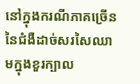នៅក្នុងករណីភាគច្រើននៃជំងឺដាច់សរសៃឈាមក្នុងខួរក្បាល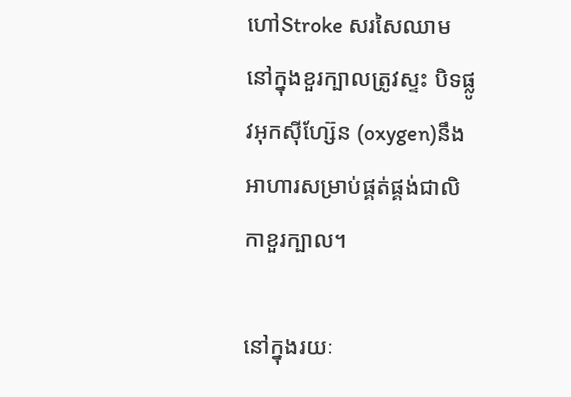ហៅStroke សរសៃឈាមនៅក្នុងខួរក្បាលត្រូវស្ទះ បិទផ្លូវអុកស៊ីហ្ស៊ែន (oxygen)នឹងអាហារសម្រាប់ផ្គត់ផ្គង់ជាលិកាខួរក្បាល។

នៅក្នុងរយៈ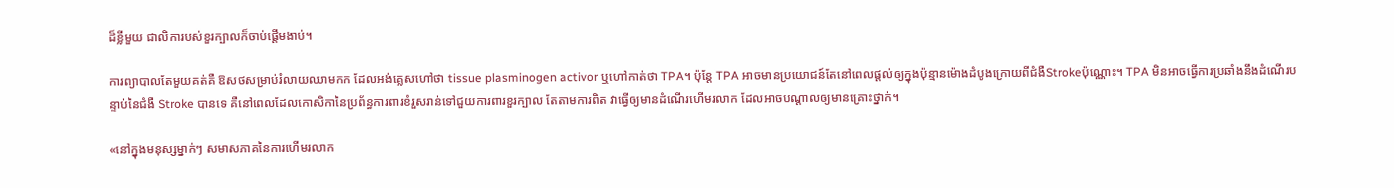ដ៏ខ្លីមួយ ជាលិការបស់ខួរក្បាលក៏ចាប់ផ្តើមងាប់។

ការព្យាបាលតែមួយគត់គឺ ឱសថសម្រាប់រំលាយឈាមកក ដែលអង់គ្លេសហៅថា tissue plasminogen activor ឬហៅកាត់ថា TPA។ ប៉ុន្តែ TPA អាចមានប្រយោជន៍តែនៅពេលផ្តល់ឲ្យក្នុងប៉ុន្មានម៉ោងដំបូងក្រោយពីជំងឺStrokeប៉ុណ្ណោះ។ TPA មិនអាចធ្វើការប្រឆាំងនឹងដំណើរបន្ទាប់នៃជំងឺ Stroke បានទេ គឺនៅពេលដែលកោសិកានៃប្រព័ន្ធការពារខំរួសរាន់ទៅជួយការពារខួរក្បាល តែតាមការពិត វាធ្វើឲ្យមានដំណើរហើមរលាក ដែលអាចបណ្តាលឲ្យមានគ្រោះថ្នាក់។

«នៅក្នុងមនុស្សម្នាក់ៗ សមាសភាគនៃការហើមរលាក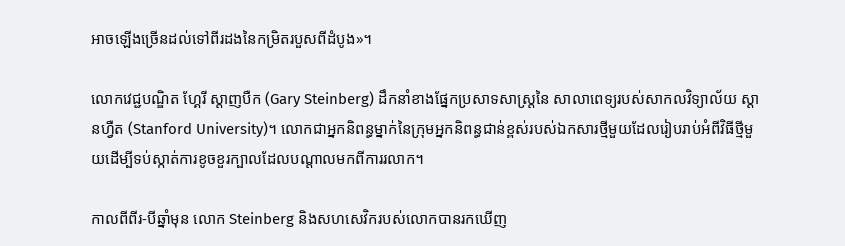អាចឡើងច្រើនដល់ទៅពីរដងនៃកម្រិតរបួសពីដំបូង»។

លោកវេជ្ជបណ្ឌិត ហ្គែរី ស្តាញបឺក (Gary Steinberg) ដឹកនាំខាងផ្នែកប្រសាទសាស្ត្រនៃ សាលាពេទ្យរបស់សាកលវិទ្យាល័យ ស្តានហ្វឺត (Stanford University)។ លោកជាអ្នកនិពន្ធម្នាក់នៃក្រុមអ្នកនិពន្ធជាន់ខ្ពស់របស់ឯកសារថ្មីមួយដែលរៀបរាប់អំពីវិធីថ្មីមួយដើម្បីទប់ស្កាត់ការខូចខួរក្បាលដែលបណ្តាលមកពីការរលាក។

កាលពីពីរ-បីឆ្នាំមុន លោក Steinberg និងសហសេវិករបស់លោកបានរកឃើញ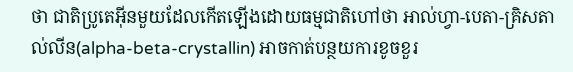ថា ជាតិប្រូតេអ៊ីនមួយដែលកើតឡើងដោយធម្មជាតិហៅថា អាល់ហ្វា-បេតា-គ្រិសតាល់លីន(alpha-beta-crystallin) អាចកាត់បន្ថយការខូចខួរ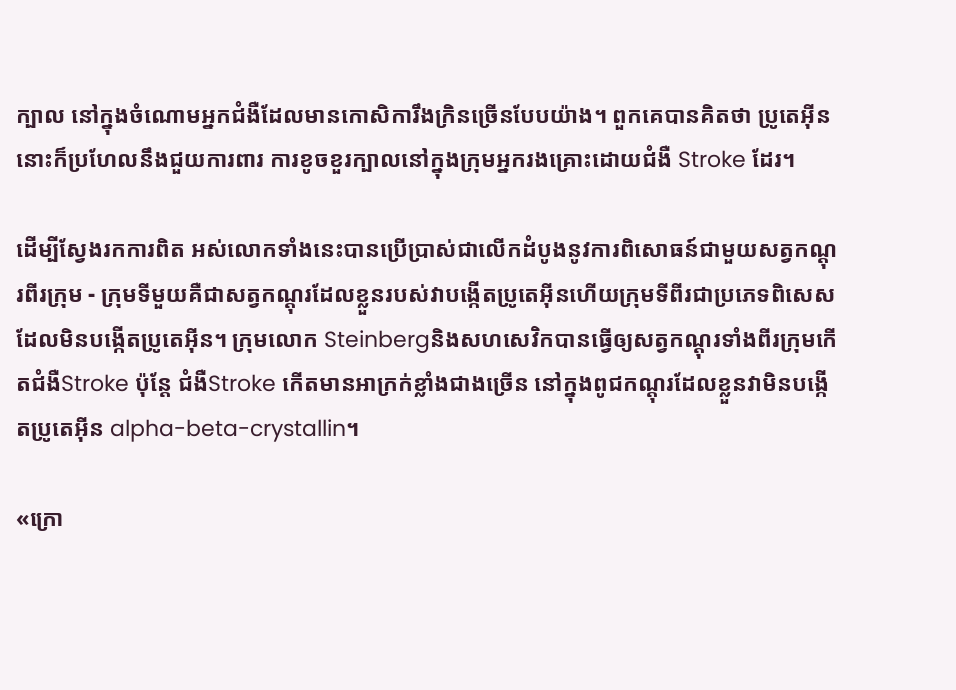ក្បាល នៅក្នុងចំណោមអ្នកជំងឺដែលមានកោសិការឹងក្រិនច្រើនបែបយ៉ាង។ ពួកគេបានគិតថា ប្រូតេអ៊ីននោះក៏ប្រហែលនឹងជួយការពារ ការខូចខួរក្បាលនៅក្នុងក្រុមអ្នករងគ្រោះដោយជំងឺ Stroke ដែរ។

ដើម្បីស្វែងរកការពិត អស់លោកទាំងនេះបានប្រើប្រាស់ជាលើកដំបូងនូវការពិសោធន៍ជាមួយសត្វកណ្តុរពីរក្រុម - ក្រុមទីមួយគឺជាសត្វកណ្តុរដែលខ្លួនរបស់វាបង្កើតប្រូតេអ៊ីនហើយក្រុមទីពីរជាប្រភេទពិសេសដែលមិនបង្កើតប្រូតេអ៊ីន។ ក្រុមលោក Steinbergនិងសហសេវិកបានធ្វើឲ្យសត្វកណ្តុរទាំងពីរក្រុមកើតជំងឺStroke ប៉ុន្តែ ជំងឺStroke កើតមានអាក្រក់ខ្លាំងជាងច្រើន នៅក្នុងពូជកណ្តុរដែលខ្លួនវាមិនបង្កើតប្រូតេអ៊ីន alpha-beta-crystallin។

«ក្រោ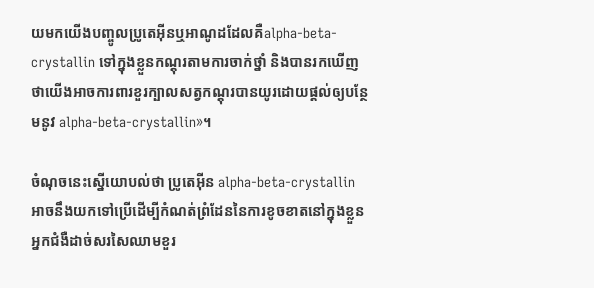យមកយើងបញ្ចូលប្រូតេអ៊ីនឬអាណូដដែលគឺalpha-beta-crystallin ទៅក្នុងខ្លួនកណ្តុរតាមការចាក់ថ្នាំ និងបានរកឃើញថាយើងអាចការពារខួរក្បាលសត្វកណ្តុរបានយូរដោយផ្តល់ឲ្យបន្ថែមនូវ alpha-beta-crystallin»។

ចំណុចនេះស្នើយោបល់ថា ប្រូតេអ៊ីន alpha-beta-crystallin អាចនឹងយកទៅប្រើដើម្បីកំណត់ព្រំដែននៃការខូចខាតនៅក្នុងខ្លួនអ្នកជំងឺដាច់សរសៃឈាមខួរ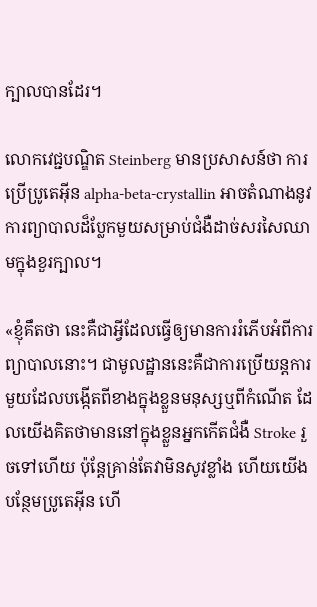ក្បាលបានដែរ។

លោកវេជ្ជបណ្ឌិត Steinberg មានប្រសាសន៍ថា ការប្រើប្រូតេអ៊ីន alpha-beta-crystallin អាចតំណាងនូវការព្យាបាលដ៏ប្លែកមួយសម្រាប់ជំងឺដាច់សរសៃឈាមក្នុងខួរក្បាល។

«ខ្ញុំគឹតថា នេះគឺជាអ្វីដែលធ្វើឲ្យមានការរំភើបអំពីការព្យាបាលនោះ។ ជាមូលដ្ឋាននេះគឺជាការប្រើយន្តការមួយដែលបង្កើតពីខាងក្នុងខ្លួនមនុស្សឬពីកំណើត ដែលយើងគិតថាមាននៅក្នុងខ្លួនអ្នកកើតជំងឺ Stroke រួចទៅហើយ ប៉ុន្តែគ្រាន់តែវាមិនសូវខ្លាំង ហើយយើងបន្ថែមប្រូតេអ៊ីន ហើ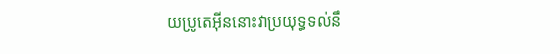យប្រូតេអ៊ីននោះវាប្រយុទ្ធទល់នឹ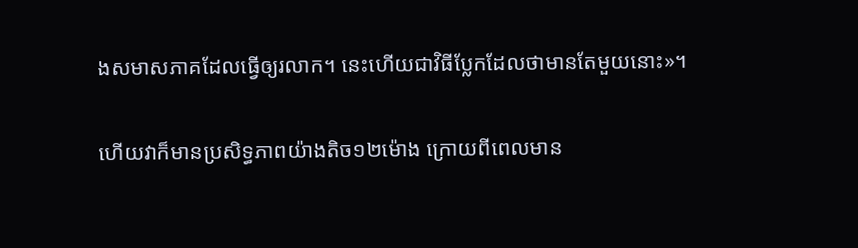ងសមាសភាគដែលធ្វើឲ្យរលាក។ នេះហើយជាវិធីប្លែកដែលថាមានតែមួយនោះ»។

ហើយវាក៏មានប្រសិទ្ធភាពយ៉ាងតិច១២ម៉ោង ក្រោយពីពេលមាន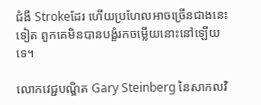ជំងឺ Strokeដែរ ហើយប្រហែលអាចច្រើនជាងនេះទៀត ពួកគេមិនបានបង្ខំរកចម្លើយនោះនៅឡើយទេ។

លោកវេជ្ជបណ្ឌិត Gary Steinberg នៃសាកលវិ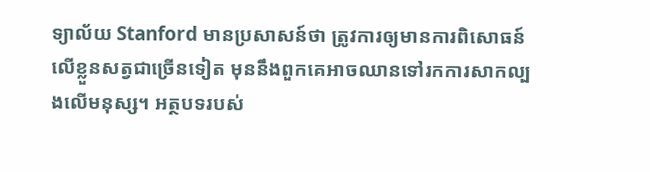ទ្យាល័យ Stanford មានប្រសាសន៍ថា ត្រូវការឲ្យមានការពិសោធន៍លើខ្លួនសត្វជាច្រើនទៀត មុននឹងពួកគេអាចឈានទៅរកការសាកល្បងលើមនុស្ស។ អត្ថបទរបស់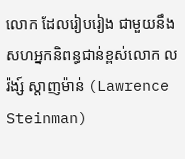លោក ដែលរៀបរៀង ជាមួយនឹងសហអ្នកនិពន្ធជាន់ខ្ពស់លោក លរ៉ង្ស៍ ស្តាញម៉ាន់ (Lawrence Steinman)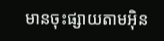មានចុះផ្សាយតាមអ៊ិន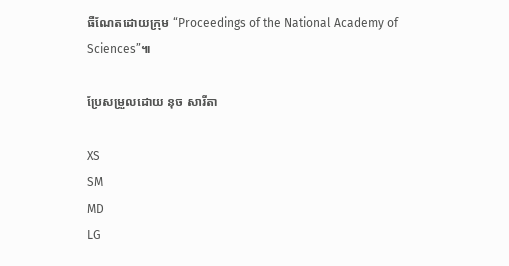ធឺណែតដោយក្រុម “Proceedings of the National Academy of Sciences”៕

ប្រែសម្រួលដោយ នុច សារីតា

XS
SM
MD
LG